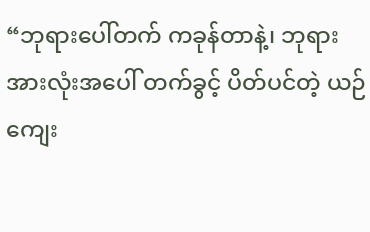“ဘုရားပေါ်တက် ကခုန်တာနဲ့၊ ဘုရားအားလုံးအပေါ် တက်ခွင့် ပိတ်ပင်တဲ့ ယဉ်ကျေး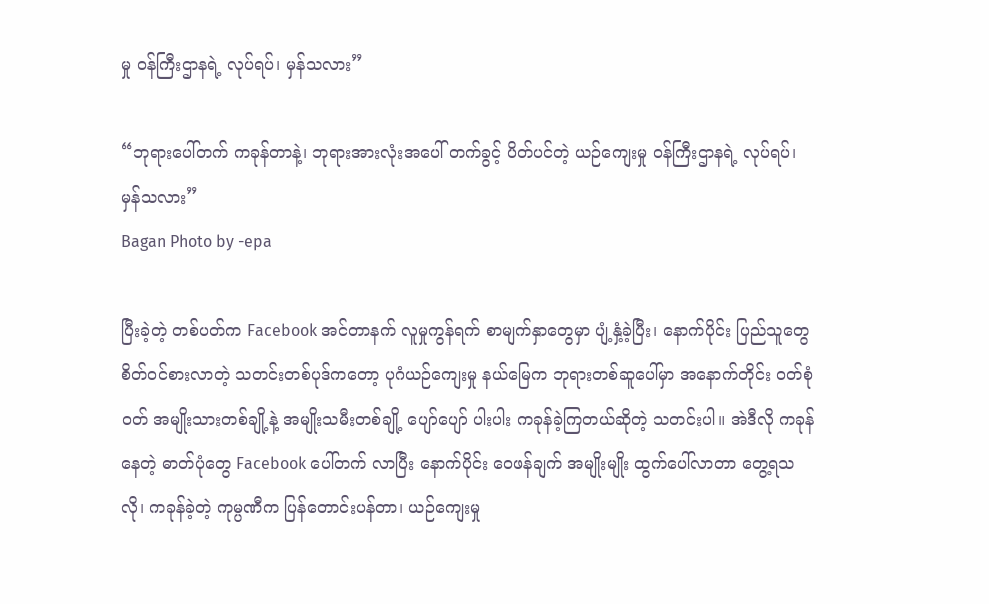မှု ဝန်ကြီးဌာနရဲ့ လုပ်ရပ်၊ မှန်သလား”

“ဘုရားပေါ်တက် ကခုန်တာနဲ့၊ ဘုရားအားလုံးအပေါ် တက်ခွင့် ပိတ်ပင်တဲ့ ယဉ်ကျေးမှု ဝန်ကြီးဌာနရဲ့ လုပ်ရပ်၊ မှန်သလား”
Bagan Photo by -epa

ပြီးခဲ့တဲ့ တစ်ပတ်က Facebook အင်တာနက် လူမှုကွန်ရက် စာမျက်နှာတွေမှာ ပျံ့နှံ့ခဲ့ပြီး၊ နောက်ပိုင်း ပြည်သူတွေ စိတ်ဝင်စားလာတဲ့ သတင်းတစ်ပုဒ်ကတော့ ပုဂံယဉ်ကျေးမှု နယ်မြေက ဘုရားတစ်ဆူပေါ်မှာ အနောက်တိုင်း ဝတ်စုံဝတ် အမျိုးသားတစ်ချို့နဲ့ အမျိုးသမီးတစ်ချို့ ပျော်ပျော် ပါးပါး ကခုန်ခဲ့ကြတယ်ဆိုတဲ့ သတင်းပါ။ အဲဒီလို ကခုန်နေတဲ့ ဓာတ်ပုံတွေ Facebook ပေါ်တက် လာပြီး နောက်ပိုင်း ဝေဖန်ချက် အမျိုးမျိုး ထွက်ပေါ်လာတာ တွေ့ရသလို၊ ကခုန်ခဲ့တဲ့ ကုမ္ပဏီက ပြန်တောင်းပန်တာ၊ ယဉ်ကျေးမှု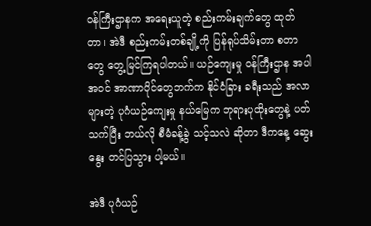ဝန်ကြီးဌာနက အရေးယူတဲ့ စည်းကမ်းချက်တွေ ထုတ်တာ၊ အဲဒီ စည်းကမ်းတစ်ချို့ကို ပြန်ရုပ်သိမ်းတာ စတာတွေ တွေ့မြင်ကြရပါတယ်။ ယဉ်ကျေးမှု ဝန်ကြီးဌာန အပါအဝင် အာဏာပိုင်တွေဘက်က နိုင်ငံခြား ခရီးသည် အလာများတဲ့ ပုဂံယဉ်ကျေးမှု နယ်မြေက ဘုရားပုထိုးတွေနဲ့ ပတ်သက်ပြီး ဘယ်လို စီမံခန့်ခွဲ သင့်သလဲ ဆိုတာ ဒီကနေ့ ဆွေးနွေး တင်ပြသွား ပါ့မယ်။

အဲဒီ ပုဂံယဉ်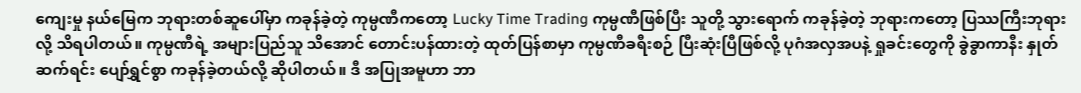ကျေးမှု နယ်မြေက ဘုရားတစ်ဆူပေါ်မှာ ကခုန်ခဲ့တဲ့ ကုမ္ပဏီကတော့ Lucky Time Trading ကုမ္ပဏီဖြစ်ပြီး သူတို့ သွားရောက် ကခုန်ခဲ့တဲ့ ဘုရားကတော့ ပြဿကြီးဘုရားလို့ သိရပါတယ်။ ကုမ္ပဏီရဲ့ အများပြည်သူ သိအောင် တောင်းပန်ထားတဲ့ ထုတ်ပြန်စာမှာ ကုမ္ပဏီခရီးစဉ် ပြီးဆုံးပြီဖြစ်လို့ ပုဂံအလှအပနဲ့ ရှုခင်းတွေကို ခွဲခွာကာနီး နှုတ်ဆက်ရင်း ပျော်ရွှင်စွာ ကခုန်ခဲ့တယ်လို့ ဆိုပါတယ်။ ဒီ အပြုအမူဟာ ဘာ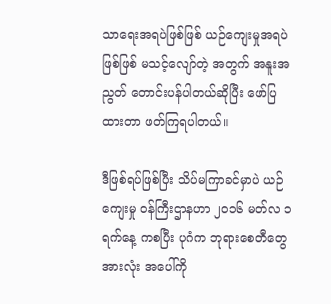သာရေးအရပဲဖြစ်ဖြစ် ယဉ်ကျေးမှုအရပဲဖြစ်ဖြစ် မသင့်လျော်တဲ့ အတွက် အနူးအညွတ် တောင်းပန်ပါတယ်ဆိုပြီး ဖော်ပြထားတာ ဖတ်ကြရပါတယ်။

ဒီဖြစ်ရပ်ဖြစ်ပြီး သိပ်မကြာခင်မှာပဲ ယဉ်ကျေးမှု ဝန်ကြီးဌာနဟာ ၂ဝ၁၆ မတ်လ ၁ ရက်နေ့ ကစပြီး ပုဂံက ဘုရားစေတီတွေ အားလုံး အပေါ်ကို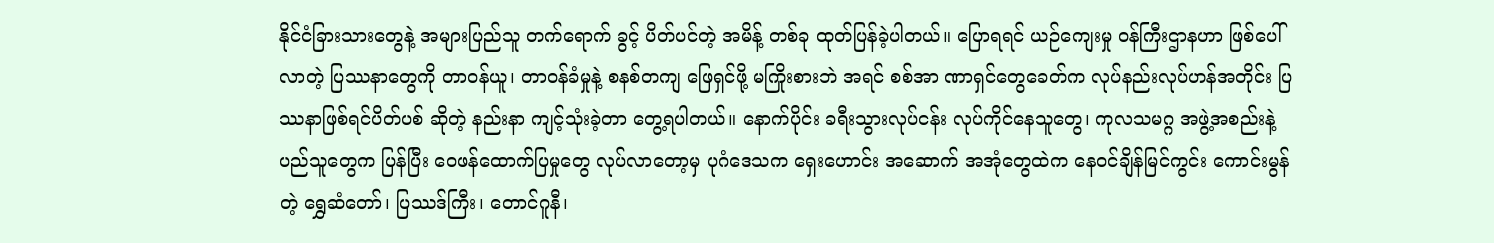နိုင်ငံခြားသားတွေနဲ့ အများပြည်သူ တက်ရောက် ခွင့် ပိတ်ပင်တဲ့ အမိန့် တစ်ခု ထုတ်ပြန်ခဲ့ပါတယ်။ ပြောရရင် ယဉ်ကျေးမှု ဝန်ကြီးဌာနဟာ ဖြစ်ပေါ် လာတဲ့ ပြဿနာတွေကို တာဝန်ယူ၊ တာဝန်ခံမှုနဲ့ စနစ်တကျ ဖြေရှင်ဖို့ မကြိုးစားဘဲ အရင် စစ်အာ ဏာရှင်တွေခေတ်က လုပ်နည်းလုပ်ဟန်အတိုင်း ပြဿနာဖြစ်ရင်ပိတ်ပစ် ဆိုတဲ့ နည်းနာ ကျင့်သုံးခဲ့တာ တွေ့ရပါတယ်။ နောက်ပိုင်း ခရီးသွားလုပ်ငန်း လုပ်ကိုင်နေသူတွေ၊ ကုလသမဂ္ဂ အဖွဲ့အစည်းနဲ့ ပည်သူတွေက ပြန်ပြီး ဝေဖန်ထောက်ပြမှုတွေ လုပ်လာတော့မှ ပုဂံဒေသက ရှေးဟောင်း အဆောက် အအုံတွေထဲက နေဝင်ချိန်မြင်ကွင်း ကောင်းမွန်တဲ့ ရွှေဆံတော်၊ ပြဿဒ်ကြီး၊ တောင်ဂူနီ၊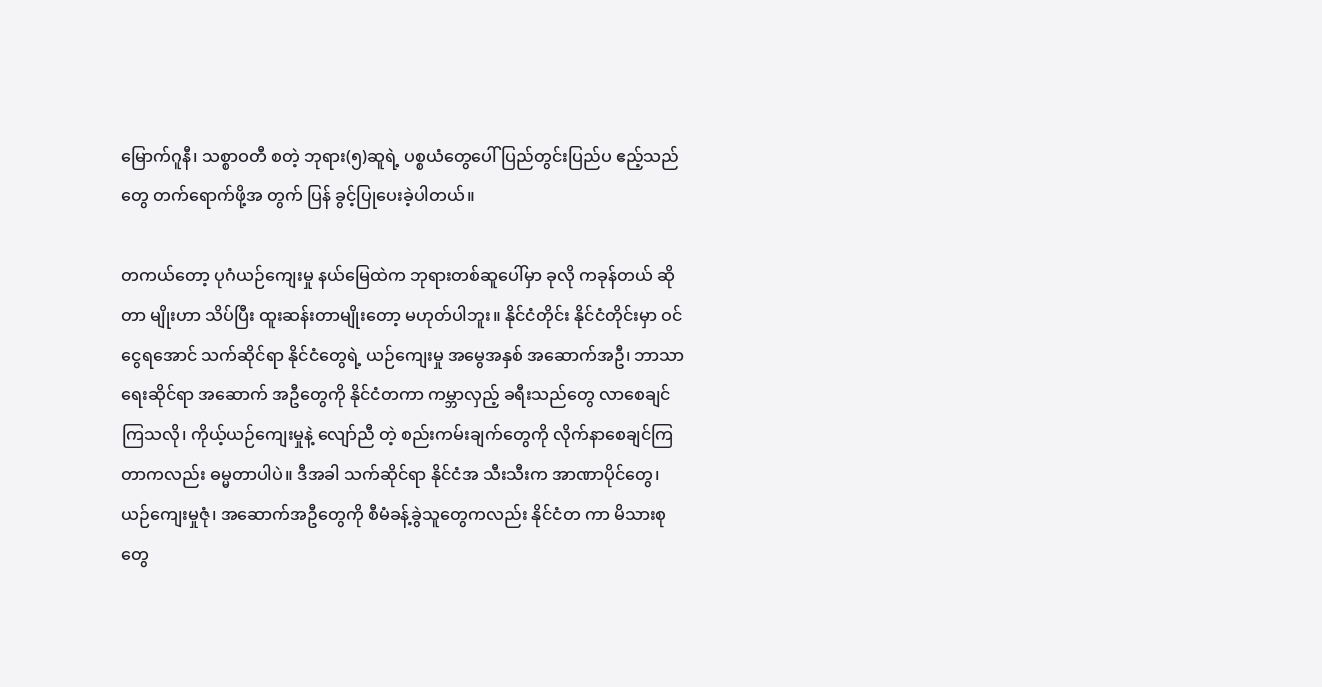မြောက်ဂူနီ၊ သစ္စာဝတီ စတဲ့ ဘုရား(၅)ဆူရဲ့ ပစ္စယံတွေပေါ် ပြည်တွင်းပြည်ပ ဧည့်သည်တွေ တက်ရောက်ဖို့အ တွက် ပြန် ခွင့်ပြုပေးခဲ့ပါတယ်။

တကယ်တော့ ပုဂံယဉ်ကျေးမှု နယ်မြေထဲက ဘုရားတစ်ဆူပေါ်မှာ ခုလို ကခုန်တယ် ဆိုတာ မျိုးဟာ သိပ်ပြီး ထူးဆန်းတာမျိုးတော့ မဟုတ်ပါဘူး။ နိုင်ငံတိုင်း နိုင်ငံတိုင်းမှာ ဝင်ငွေရအောင် သက်ဆိုင်ရာ နိုင်ငံတွေရဲ့ ယဉ်ကျေးမှု အမွေအနှစ် အဆောက်အဦ၊ ဘာသာရေးဆိုင်ရာ အဆောက် အဦတွေကို နိုင်ငံတကာ ကမ္ဘာလှည့် ခရီးသည်တွေ လာစေချင်ကြသလို၊ ကိုယ့်ယဉ်ကျေးမှုနဲ့ လျော်ညီ တဲ့ စည်းကမ်းချက်တွေကို လိုက်နာစေချင်ကြတာကလည်း ဓမ္မတာပါပဲ။ ဒီအခါ သက်ဆိုင်ရာ နိုင်ငံအ သီးသီးက အာဏာပိုင်တွေ၊ ယဉ်ကျေးမှုဇုံ၊ အဆောက်အဦတွေကို စီမံခန့်ခွဲသူတွေကလည်း နိုင်ငံတ ကာ မိသားစုတွေ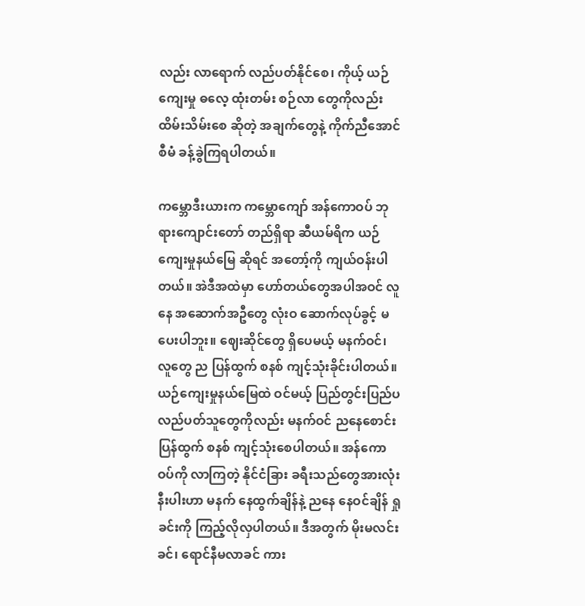လည်း လာရောက် လည်ပတ်နိုင်စေ၊ ကိုယ့် ယဉ်ကျေးမှု ဓလေ့ ထုံးတမ်း စဉ်လာ တွေကိုလည်း ထိမ်းသိမ်းစေ ဆိုတဲ့ အချက်တွေနဲ့ ကိုက်ညီအောင် စီမံ ခန့်ခွဲကြရပါတယ်။

ကမ္ဘောဒီးယားက ကမ္ဘောကျော် အန်ကောဝပ် ဘုရားကျောင်းတော် တည်ရှိရာ ဆီယမ်ရိက ယဉ်ကျေးမှုနယ်မြေ ဆိုရင် အတော့်ကို ကျယ်ဝန်းပါတယ်။ အဲဒီအထဲမှာ ဟော်တယ်တွေအပါအဝင် လူနေ အဆောက်အဦတွေ လုံးဝ ဆောက်လုပ်ခွင့် မပေးပါဘူး။ ဈေးဆိုင်တွေ ရှိပေမယ့် မနက်ဝင်၊ လူတွေ ည ပြန်ထွက် စနစ် ကျင့်သုံးခိုင်းပါတယ်။ ယဉ်ကျေးမှုနယ်မြေထဲ ဝင်မယ့် ပြည်တွင်းပြည်ပ လည်ပတ်သူတွေကိုလည်း မနက်ဝင် ညနေစောင်း ပြန်ထွက် စနစ် ကျင့်သုံးစေပါတယ်။ အန်ကော ဝပ်ကို လာကြတဲ့ နိုင်ငံခြား ခရီးသည်တွေအားလုံးနီးပါးဟာ မနက် နေထွက်ချိန်နဲ့ ညနေ နေဝင်ချိန် ရှုခင်းကို ကြည့်လိုလှပါတယ်။ ဒီအတွက် မိုးမလင်းခင်၊ ရောင်နီမလာခင် ကား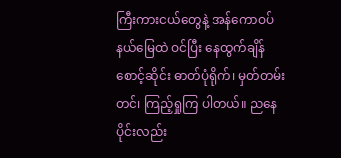ကြီးကားငယ်တွေနဲ့ အန်ကောဝပ် နယ်မြေထဲ ဝင်ပြီး နေထွက်ချိန် စောင့်ဆိုင်း ဓာတ်ပုံရိုက်၊ မှတ်တမ်းတင်၊ ကြည့်ရှုကြ ပါတယ်။ ညနေပိုင်းလည်း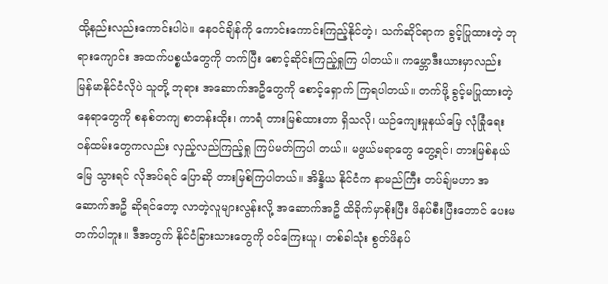ထို့နည်းလည်းကောင်းပါပဲ။ နေဝင်ချိန်ကို ကောင်းကောင်းကြည့်နိုင်တဲ့၊ သက်ဆိုင်ရာက ခွင့်ပြုထားတဲ့ ဘုရားကျောင်း အထက်ပစ္စယံတွေကို တက်ပြီး စောင့်ဆိုင်းကြည့်ရှုကြ ပါတယ်။ ကမ္ဘောဒီးယားမှာလည်း မြန်မာနိုင်ငံလိုပဲ သူတို့ ဘုရား အဆောက်အဦတွေကို စောင့်ရှောက် ကြရပါတယ်။ တက်ဖို့ ခွင့်မပြုထားတဲ့ နေရာတွေကို စနစ်တကျ စာတန်းထိုး၊ ကာရံ တားမြစ်ထားတာ ရှိသလို၊ ယဉ်ကျေးမှုနယ်မြေ လုံခြုံရေး ဝန်ထမ်းတွေကလည်း လှည့်လည်ကြည့်ရှု ကြပ်မတ်ကြပါ တယ်။ မဖွယ်မရာတွေ တွေ့ရင်၊ တားမြစ်နယ်မြေ သွားရင် လိုအပ်ရင် ပြောဆို တားမြစ်ကြပါတယ်။ အိန္ဒိယ နိုင်ငံက နာမည်ကြီး တပ်ချ်မဟာ အဆောက်အဦ ဆိုရင်တော့ လာတဲ့လူများလွန်းလို့ အဆောက်အဦ ထိခိုက်မှာစိုးပြီး ဖိနပ်စီးပြီးတောင် ပေးမတက်ပါဘူး။ ဒီအတွက် နိုင်ငံခြားသားတွေကို ဝင်ကြေးယူ၊ တစ်ခါသုံး စွတ်ဖိနပ်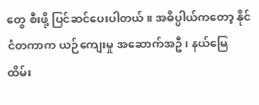တွေ စီးဖို့ ပြင်ဆင်ပေးပါတယ်။ အဓိပ္ပါယ်ကတော့ နိုင်ငံတကာက ယဉ်ကျေးမှု အဆောက်အဦ၊ နယ်မြေ ထိမ်း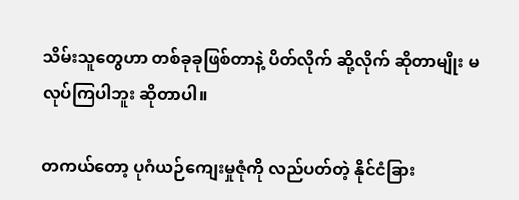သိမ်းသူတွေဟာ တစ်ခုခုဖြစ်တာနဲ့ ပိတ်လိုက် ဆို့လိုက် ဆိုတာမျိုး မလုပ်ကြပါဘူး ဆိုတာပါ။

တကယ်တော့ ပုဂံယဉ်ကျေးမှုဇုံကို လည်ပတ်တဲ့ နိုင်ငံခြား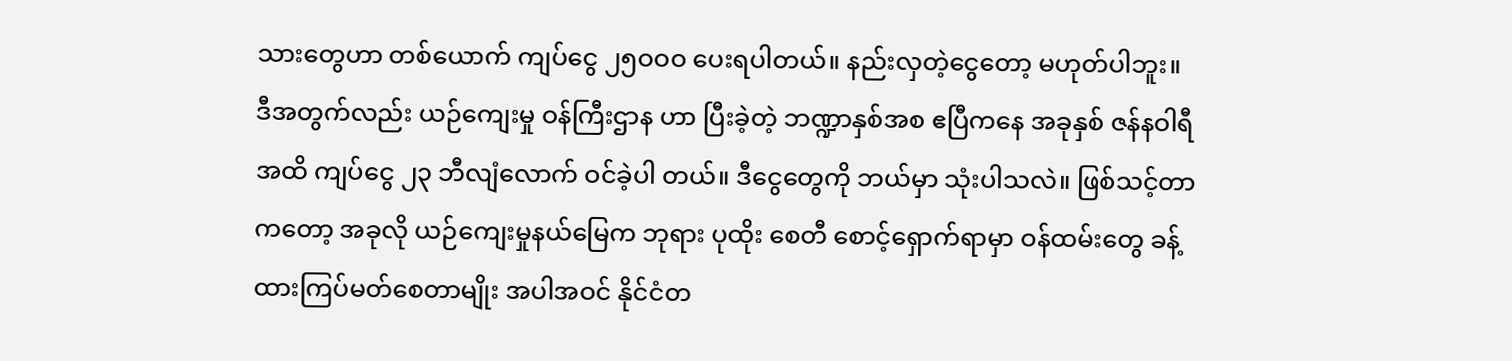သားတွေဟာ တစ်ယောက် ကျပ်ငွေ ၂၅ဝဝဝ ပေးရပါတယ်။ နည်းလှတဲ့ငွေတော့ မဟုတ်ပါဘူး။ ဒီအတွက်လည်း ယဉ်ကျေးမှု ဝန်ကြီးဌာန ဟာ ပြီးခဲ့တဲ့ ဘဏ္ဍာနှစ်အစ ဧပြီကနေ အခုနှစ် ဇန်နဝါရီအထိ ကျပ်ငွေ ၂၃ ဘီလျံလောက် ဝင်ခဲ့ပါ တယ်။ ဒီငွေတွေကို ဘယ်မှာ သုံးပါသလဲ။ ဖြစ်သင့်တာကတော့ အခုလို ယဉ်ကျေးမှုနယ်မြေက ဘုရား ပုထိုး စေတီ စောင့်ရှောက်ရာမှာ ဝန်ထမ်းတွေ ခန့်ထားကြပ်မတ်စေတာမျိုး အပါအဝင် နိုင်ငံတ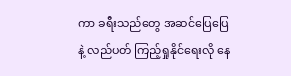ကာ ခရီးသည်တွေ အဆင်ပြေပြေနဲ့ လည်ပတ် ကြည့်ရှုနိုင်ရေးလို နေ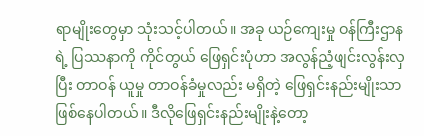ရာမျိုးတွေမှာ သုံးသင့်ပါတယ်။ အခု ယဉ်ကျေးမှု ဝန်ကြီးဌာနရဲ့ ပြဿနာကို ကိုင်တွယ် ဖြေရှင်းပုံဟာ အလွန်ညံ့ဖျင်းလွန်းလှပြီး တာဝန် ယူမှု တာဝန်ခံမှုလည်း မရှိတဲ့ ဖြေရှင်းနည်းမျိုးသာ ဖြစ်နေပါတယ်။ ဒီလိုဖြေရှင်းနည်းမျိုးနဲ့တော့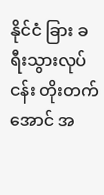နိုင်ငံ ခြား ခရီးသွားလုပ်ငန်း တိုးတက်အောင် အ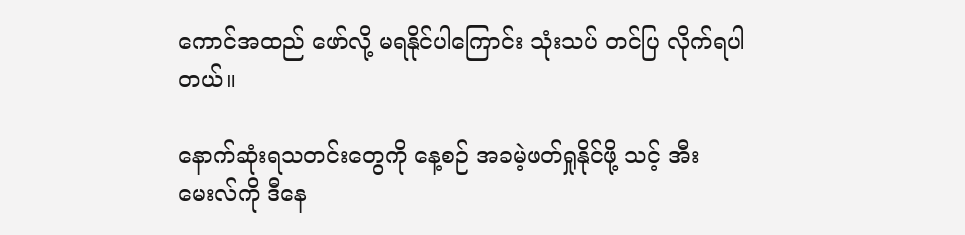ကောင်အထည် ဖော်လို့ မရနိုင်ပါကြောင်း သုံးသပ် တင်ပြ လိုက်ရပါတယ်။

နောက်ဆုံးရသတင်းတွေကို နေ့စဉ် အခမဲ့ဖတ်ရှုနိုင်ဖို့ သင့် အီးမေးလ်ကို ဒီနေ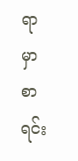ရာမှာ စာရင်း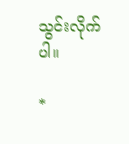သွင်းလိုက်ပါ။

*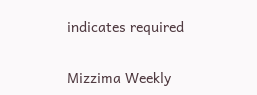indicates required

Mizzima Weekly